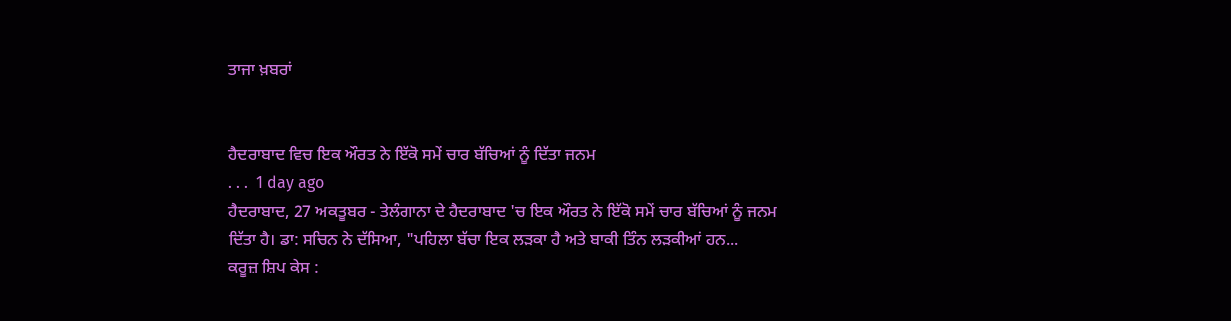ਤਾਜਾ ਖ਼ਬਰਾਂ


ਹੈਦਰਾਬਾਦ ਵਿਚ ਇਕ ਔਰਤ ਨੇ ਇੱਕੋ ਸਮੇਂ ਚਾਰ ਬੱਚਿਆਂ ਨੂੰ ਦਿੱਤਾ ਜਨਮ
. . .  1 day ago
ਹੈਦਰਾਬਾਦ, 27 ਅਕਤੂਬਰ - ਤੇਲੰਗਾਨਾ ਦੇ ਹੈਦਰਾਬਾਦ 'ਚ ਇਕ ਔਰਤ ਨੇ ਇੱਕੋ ਸਮੇਂ ਚਾਰ ਬੱਚਿਆਂ ਨੂੰ ਜਨਮ ਦਿੱਤਾ ਹੈ। ਡਾ: ਸਚਿਨ ਨੇ ਦੱਸਿਆ, "ਪਹਿਲਾ ਬੱਚਾ ਇਕ ਲੜਕਾ ਹੈ ਅਤੇ ਬਾਕੀ ਤਿੰਨ ਲੜਕੀਆਂ ਹਨ...
ਕਰੂਜ਼ ਸ਼ਿਪ ਕੇਸ :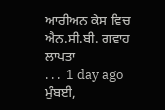ਆਰੀਅਨ ਕੇਸ ਵਿਚ ਐਨ.ਸੀ.ਬੀ. ਗਵਾਹ ਲਾਪਤਾ
. . .  1 day ago
ਮੁੰਬਈ,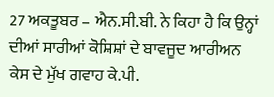27 ਅਕਤੂਬਰ – ਐਨ.ਸੀ.ਬੀ. ਨੇ ਕਿਹਾ ਹੈ ਕਿ ਉਨ੍ਹਾਂ ਦੀਆਂ ਸਾਰੀਆਂ ਕੋਸ਼ਿਸ਼ਾਂ ਦੇ ਬਾਵਜੂਦ ਆਰੀਅਨ ਕੇਸ ਦੇ ਮੁੱਖ ਗਵਾਹ ਕੇ.ਪੀ.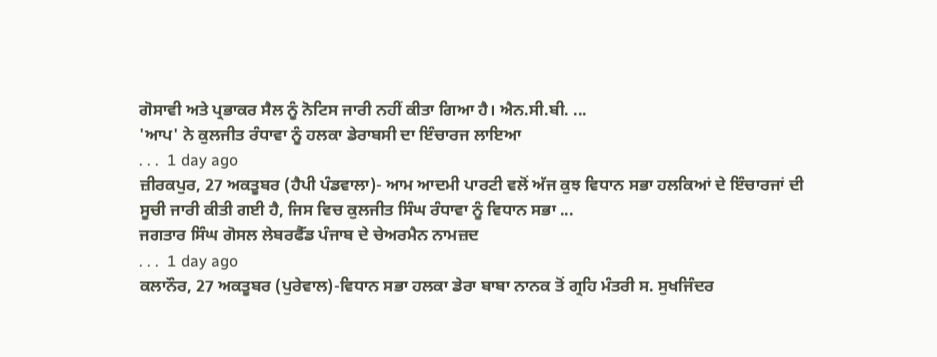ਗੋਸਾਵੀ ਅਤੇ ਪ੍ਰਭਾਕਰ ਸੈਲ ਨੂੰ ਨੋਟਿਸ ਜਾਰੀ ਨਹੀਂ ਕੀਤਾ ਗਿਆ ਹੈ। ਐਨ.ਸੀ.ਬੀ. ...
'ਆਪ' ਨੇ ਕੁਲਜੀਤ ਰੰਧਾਵਾ ਨੂੰ ਹਲਕਾ ਡੇਰਾਬਸੀ ਦਾ ਇੰਚਾਰਜ ਲਾਇਆ
. . .  1 day ago
ਜ਼ੀਰਕਪੁਰ, 27 ਅਕਤੂਬਰ (ਹੈਪੀ ਪੰਡਵਾਲਾ)- ਆਮ ਆਦਮੀ ਪਾਰਟੀ ਵਲੋਂ ਅੱਜ ਕੁਝ ਵਿਧਾਨ ਸਭਾ ਹਲਕਿਆਂ ਦੇ ਇੰਚਾਰਜਾਂ ਦੀ ਸੂਚੀ ਜਾਰੀ ਕੀਤੀ ਗਈ ਹੈ, ਜਿਸ ਵਿਚ ਕੁਲਜੀਤ ਸਿੰਘ ਰੰਧਾਵਾ ਨੂੰ ਵਿਧਾਨ ਸਭਾ ...
ਜਗਤਾਰ ਸਿੰਘ ਗੋਸਲ ਲੇਬਰਫੈੱਡ ਪੰਜਾਬ ਦੇ ਚੇਅਰਮੈਨ ਨਾਮਜ਼ਦ
. . .  1 day ago
ਕਲਾਨੌਰ, 27 ਅਕਤੂਬਰ (ਪੁਰੇਵਾਲ)-ਵਿਧਾਨ ਸਭਾ ਹਲਕਾ ਡੇਰਾ ਬਾਬਾ ਨਾਨਕ ਤੋਂ ਗ੍ਰਹਿ ਮੰਤਰੀ ਸ. ਸੁਖਜਿੰਦਰ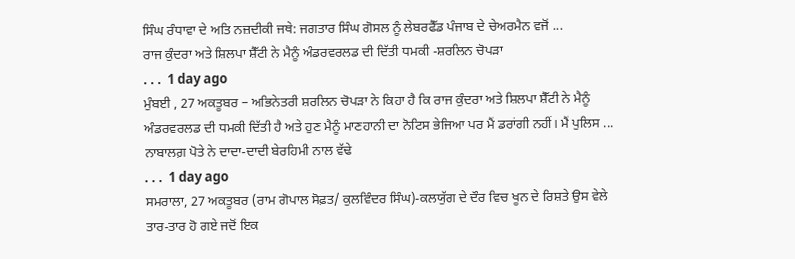ਸਿੰਘ ਰੰਧਾਵਾ ਦੇ ਅਤਿ ਨਜ਼ਦੀਕੀ ਜਥੇ: ਜਗਤਾਰ ਸਿੰਘ ਗੋਸਲ ਨੂੰ ਲੇਬਰਫੈੱਡ ਪੰਜਾਬ ਦੇ ਚੇਅਰਮੈਨ ਵਜੋਂ ...
ਰਾਜ ਕੁੰਦਰਾ ਅਤੇ ਸ਼ਿਲਪਾ ਸ਼ੈੱਟੀ ਨੇ ਮੈਨੂੰ ਅੰਡਰਵਰਲਡ ਦੀ ਦਿੱਤੀ ਧਮਕੀ -ਸ਼ਰਲਿਨ ਚੋਪੜਾ
. . .  1 day ago
ਮੁੰਬਈ , 27 ਅਕਤੂਬਰ – ਅਭਿਨੇਤਰੀ ਸ਼ਰਲਿਨ ਚੋਪੜਾ ਨੇ ਕਿਹਾ ਹੈ ਕਿ ਰਾਜ ਕੁੰਦਰਾ ਅਤੇ ਸ਼ਿਲਪਾ ਸ਼ੈੱਟੀ ਨੇ ਮੈਨੂੰ ਅੰਡਰਵਰਲਡ ਦੀ ਧਮਕੀ ਦਿੱਤੀ ਹੈ ਅਤੇ ਹੁਣ ਮੈਨੂੰ ਮਾਣਹਾਨੀ ਦਾ ਨੋਟਿਸ ਭੇਜਿਆ ਪਰ ਮੈਂ ਡਰਾਂਗੀ ਨਹੀਂ। ਮੈਂ ਪੁਲਿਸ ...
ਨਾਬਾਲਗ਼ ਪੋਤੇ ਨੇ ਦਾਦਾ-ਦਾਦੀ ਬੇਰਹਿਮੀ ਨਾਲ ਵੱਢੇ
. . .  1 day ago
ਸਮਰਾਲਾ, 27 ਅਕਤੂਬਰ (ਰਾਮ ਗੋਪਾਲ ਸੋਫ਼ਤ/ ਕੁਲਵਿੰਦਰ ਸਿੰਘ)-ਕਲਯੁੱਗ ਦੇ ਦੌਰ ਵਿਚ ਖੂਨ ਦੇ ਰਿਸ਼ਤੇ ਉਸ ਵੇਲੇ ਤਾਰ-ਤਾਰ ਹੋ ਗਏ ਜਦੋਂ ਇਕ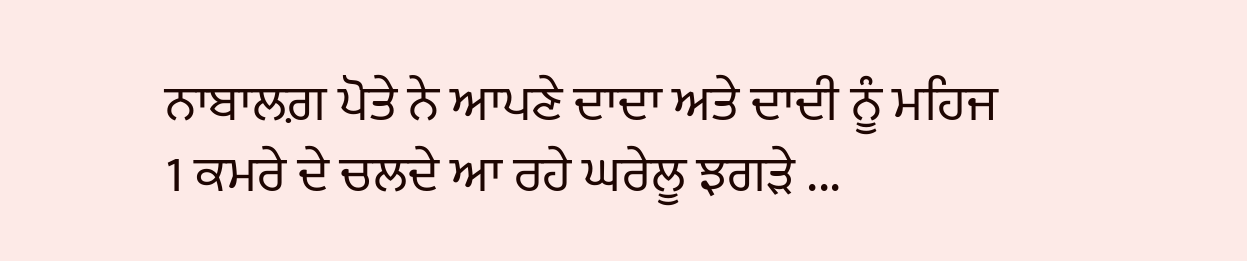ਨਾਬਾਲਗ਼ ਪੋਤੇ ਨੇ ਆਪਣੇ ਦਾਦਾ ਅਤੇ ਦਾਦੀ ਨੂੰ ਮਹਿਜ 1 ਕਮਰੇ ਦੇ ਚਲਦੇ ਆ ਰਹੇ ਘਰੇਲੂ ਝਗੜੇ ...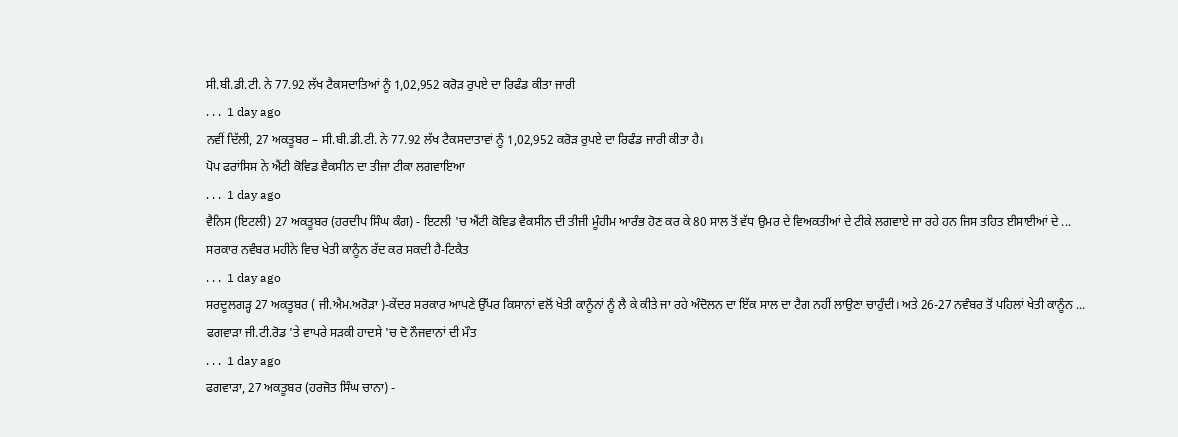ਸੀ.ਬੀ.ਡੀ.ਟੀ. ਨੇ 77.92 ਲੱਖ ਟੈਕਸਦਾਤਿਆਂ ਨੂੰ 1,02,952 ਕਰੋੜ ਰੁਪਏ ਦਾ ਰਿਫੰਡ ਕੀਤਾ ਜਾਰੀ
. . .  1 day ago
ਨਵੀਂ ਦਿੱਲੀ, 27 ਅਕਤੂਬਰ – ਸੀ.ਬੀ.ਡੀ.ਟੀ. ਨੇ 77.92 ਲੱਖ ਟੈਕਸਦਾਤਾਵਾਂ ਨੂੰ 1,02,952 ਕਰੋੜ ਰੁਪਏ ਦਾ ਰਿਫੰਡ ਜਾਰੀ ਕੀਤਾ ਹੈ।
ਪੋਪ ਫਰਾਂਸਿਸ ਨੇ ਐਂਟੀ ਕੋਵਿਡ ਵੈਕਸੀਨ ਦਾ ਤੀਜਾ ਟੀਕਾ ਲਗਵਾਇਆ
. . .  1 day ago
ਵੈਨਿਸ (ਇਟਲੀ) 27 ਅਕਤੂਬਰ (ਹਰਦੀਪ ਸਿੰਘ ਕੰਗ) - ਇਟਲੀ 'ਚ ਐਂਟੀ ਕੋਵਿਡ ਵੈਕਸੀਨ ਦੀ ਤੀਜੀ ਮੂੰਹੀਮ ਆਰੰਭ ਹੋਣ ਕਰ ਕੇ 80 ਸਾਲ ਤੋਂ ਵੱਧ ਉਮਰ ਦੇ ਵਿਅਕਤੀਆਂ ਦੇ ਟੀਕੇ ਲਗਵਾਏ ਜਾ ਰਹੇ ਹਨ ਜਿਸ ਤਹਿਤ ਈਸਾਈਆਂ ਦੇ ...
ਸਰਕਾਰ ਨਵੰਬਰ ਮਹੀਨੇ ਵਿਚ ਖੇਤੀ ਕਾਨੂੰਨ ਰੱਦ ਕਰ ਸਕਦੀ ਹੈ-ਟਿਕੈਤ
. . .  1 day ago
ਸਰਦੂਲਗੜ੍ਹ 27 ਅਕਤੂਬਰ ( ਜੀ.ਐਮ.ਅਰੋੜਾ )-ਕੇਂਦਰ ਸਰਕਾਰ ਆਪਣੇ ਉੱਪਰ ਕਿਸਾਨਾਂ ਵਲੋਂ ਖੇਤੀ ਕਾਨੂੰਨਾਂ ਨੂੰ ਲੈ ਕੇ ਕੀਤੇ ਜਾ ਰਹੇ ਅੰਦੋਲਨ ਦਾ ਇੱਕ ਸਾਲ ਦਾ ਟੈਗ ਨਹੀਂ ਲਾਉਣਾ ਚਾਹੁੰਦੀ। ਅਤੇ 26-27 ਨਵੰਬਰ ਤੋਂ ਪਹਿਲਾਂ ਖੇਤੀ ਕਾਨੂੰਨ ...
ਫਗਵਾੜਾ ਜੀ.ਟੀ.ਰੋਡ 'ਤੇ ਵਾਪਰੇ ਸੜਕੀ ਹਾਦਸੇ 'ਚ ਦੋ ਨੌਜਵਾਨਾਂ ਦੀ ਮੌਤ
. . .  1 day ago
ਫਗਵਾੜਾ, 27 ਅਕਤੂਬਰ (ਹਰਜੋਤ ਸਿੰਘ ਚਾਨਾ) -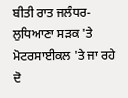ਬੀਤੀ ਰਾਤ ਜਲੰਧਰ-ਲੁਧਿਆਣਾ ਸੜਕ 'ਤੇ ਮੋਟਰਸਾਈਕਲ 'ਤੇ ਜਾ ਰਹੇ ਦੋ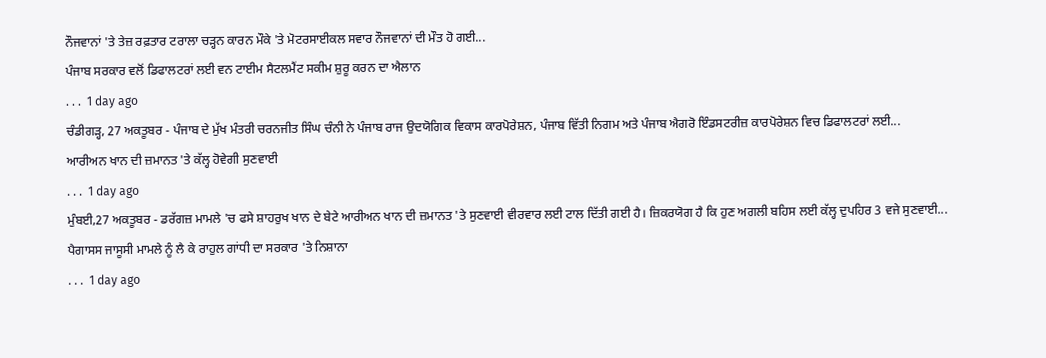ਨੌਜਵਾਨਾਂ 'ਤੇ ਤੇਜ਼ ਰਫ਼ਤਾਰ ਟਰਾਲਾ ਚੜ੍ਹਨ ਕਾਰਨ ਮੌਕੇ 'ਤੇ ਮੋਟਰਸਾਈਕਲ ਸਵਾਰ ਨੌਜਵਾਨਾਂ ਦੀ ਮੌਤ ਹੋ ਗਈ...
ਪੰਜਾਬ ਸਰਕਾਰ ਵਲੋਂ ਡਿਫਾਲਟਰਾਂ ਲਈ ਵਨ ਟਾਈਮ ਸੈਟਲਮੈਂਟ ਸਕੀਮ ਸ਼ੁਰੂ ਕਰਨ ਦਾ ਐਲਾਨ
. . .  1 day ago
ਚੰਡੀਗੜ੍ਹ, 27 ਅਕਤੂਬਰ - ਪੰਜਾਬ ਦੇ ਮੁੱਖ ਮੰਤਰੀ ਚਰਨਜੀਤ ਸਿੰਘ ਚੰਨੀ ਨੇ ਪੰਜਾਬ ਰਾਜ ਉਦਯੋਗਿਕ ਵਿਕਾਸ ਕਾਰਪੋਰੇਸ਼ਨ, ਪੰਜਾਬ ਵਿੱਤੀ ਨਿਗਮ ਅਤੇ ਪੰਜਾਬ ਐਗਰੋ ਇੰਡਸਟਰੀਜ਼ ਕਾਰਪੋਰੇਸ਼ਨ ਵਿਚ ਡਿਫਾਲਟਰਾਂ ਲਈ...
ਆਰੀਅਨ ਖਾਨ ਦੀ ਜ਼ਮਾਨਤ 'ਤੇ ਕੱਲ੍ਹ ਹੋਵੇਗੀ ਸੁਣਵਾਈ
. . .  1 day ago
ਮੁੰਬਈ,27 ਅਕਤੂਬਰ - ਡਰੱਗਜ਼ ਮਾਮਲੇ 'ਚ ਫਸੇ ਸ਼ਾਹਰੁਖ ਖਾਨ ਦੇ ਬੇਟੇ ਆਰੀਅਨ ਖਾਨ ਦੀ ਜ਼ਮਾਨਤ 'ਤੇ ਸੁਣਵਾਈ ਵੀਰਵਾਰ ਲਈ ਟਾਲ ਦਿੱਤੀ ਗਈ ਹੈ। ਜ਼ਿਕਰਯੋਗ ਹੈ ਕਿ ਹੁਣ ਅਗਲੀ ਬਹਿਸ ਲਈ ਕੱਲ੍ਹ ਦੁਪਹਿਰ 3 ਵਜੇ ਸੁਣਵਾਈ...
ਪੈਗਾਸਸ ਜਾਸੂਸੀ ਮਾਮਲੇ ਨੂੰ ਲੈ ਕੇ ਰਾਹੁਲ ਗਾਂਧੀ ਦਾ ਸਰਕਾਰ 'ਤੇ ਨਿਸ਼ਾਨਾ
. . .  1 day ago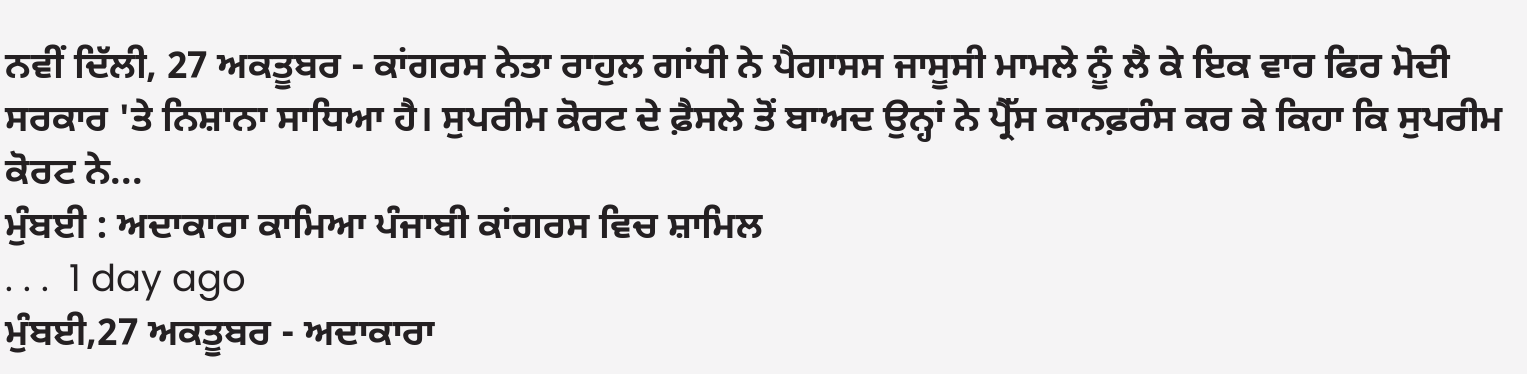ਨਵੀਂ ਦਿੱਲੀ, 27 ਅਕਤੂਬਰ - ਕਾਂਗਰਸ ਨੇਤਾ ਰਾਹੁਲ ਗਾਂਧੀ ਨੇ ਪੈਗਾਸਸ ਜਾਸੂਸੀ ਮਾਮਲੇ ਨੂੰ ਲੈ ਕੇ ਇਕ ਵਾਰ ਫਿਰ ਮੋਦੀ ਸਰਕਾਰ 'ਤੇ ਨਿਸ਼ਾਨਾ ਸਾਧਿਆ ਹੈ। ਸੁਪਰੀਮ ਕੋਰਟ ਦੇ ਫ਼ੈਸਲੇ ਤੋਂ ਬਾਅਦ ਉਨ੍ਹਾਂ ਨੇ ਪ੍ਰੈੱਸ ਕਾਨਫ਼ਰੰਸ ਕਰ ਕੇ ਕਿਹਾ ਕਿ ਸੁਪਰੀਮ ਕੋਰਟ ਨੇ...
ਮੁੰਬਈ : ਅਦਾਕਾਰਾ ਕਾਮਿਆ ਪੰਜਾਬੀ ਕਾਂਗਰਸ ਵਿਚ ਸ਼ਾਮਿਲ
. . .  1 day ago
ਮੁੰਬਈ,27 ਅਕਤੂਬਰ - ਅਦਾਕਾਰਾ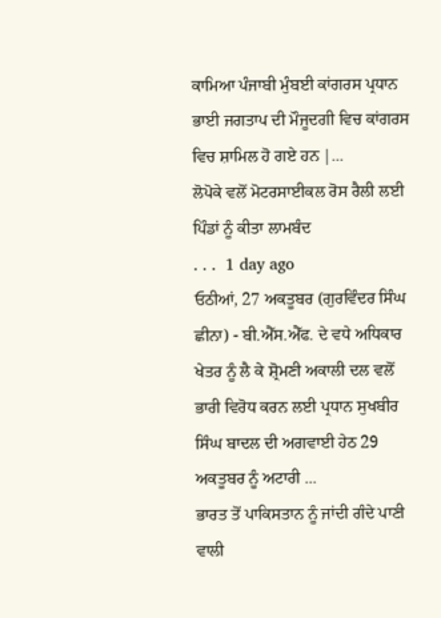ਕਾਮਿਆ ਪੰਜਾਬੀ ਮੁੰਬਈ ਕਾਂਗਰਸ ਪ੍ਰਧਾਨ ਭਾਈ ਜਗਤਾਪ ਦੀ ਮੌਜੂਦਗੀ ਵਿਚ ਕਾਂਗਰਸ ਵਿਚ ਸ਼ਾਮਿਲ ਹੋ ਗਏ ਹਨ |...
ਲੋਪੋਕੇ ਵਲੋਂ ਮੋਟਰਸਾਈਕਲ ਰੋਸ ਰੈਲੀ ਲਈ ਪਿੰਡਾਂ ਨੂੰ ਕੀਤਾ ਲਾਮਬੰਦ
. . .  1 day ago
ਓਠੀਆਂ, 27 ਅਕਤੂਬਰ (ਗੁਰਵਿੰਦਰ ਸਿੰਘ ਛੀਨਾ) - ਬੀ.ਐੱਸ.ਐੱਫ. ਦੇ ਵਧੇ ਅਧਿਕਾਰ ਖੇਤਰ ਨੂੰ ਲੈ ਕੇ ਸ਼੍ਰੋਮਣੀ ਅਕਾਲੀ ਦਲ ਵਲੋਂ ਭਾਰੀ ਵਿਰੋਧ ਕਰਨ ਲਈ ਪ੍ਰਧਾਨ ਸੁਖਬੀਰ ਸਿੰਘ ਬਾਦਲ ਦੀ ਅਗਵਾਈ ਹੇਠ 29 ਅਕਤੂਬਰ ਨੂੰ ਅਟਾਰੀ ...
ਭਾਰਤ ਤੋਂ ਪਾਕਿਸਤਾਨ ਨੂੰ ਜਾਂਦੀ ਗੰਦੇ ਪਾਣੀ ਵਾਲੀ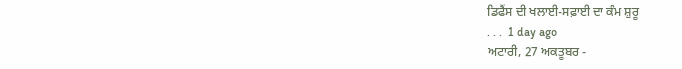ਡਿਫੈਂਸ ਦੀ ਖਲਾਈ-ਸਫ਼ਾਈ ਦਾ ਕੰਮ ਸ਼ੁਰੂ
. . .  1 day ago
ਅਟਾਰੀ, 27 ਅਕਤੂਬਰ -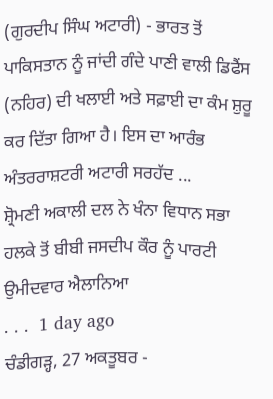(ਗੁਰਦੀਪ ਸਿੰਘ ਅਟਾਰੀ) - ਭਾਰਤ ਤੋਂ ਪਾਕਿਸਤਾਨ ਨੂੰ ਜਾਂਦੀ ਗੰਦੇ ਪਾਣੀ ਵਾਲੀ ਡਿਫੈਂਸ (ਨਹਿਰ) ਦੀ ਖਲਾਈ ਅਤੇ ਸਫ਼ਾਈ ਦਾ ਕੰਮ ਸ਼ੁਰੂ ਕਰ ਦਿੱਤਾ ਗਿਆ ਹੈ। ਇਸ ਦਾ ਆਰੰਭ ਅੰਤਰਰਾਸ਼ਟਰੀ ਅਟਾਰੀ ਸਰਹੱਦ ...
ਸ਼੍ਰੋਮਣੀ ਅਕਾਲੀ ਦਲ ਨੇ ਖੰਨਾ ਵਿਧਾਨ ਸਭਾ ਹਲਕੇ ਤੋਂ ਬੀਬੀ ਜਸਦੀਪ ਕੌਰ ਨੂੰ ਪਾਰਟੀ ਉਮੀਦਵਾਰ ਐਲਾਨਿਆ
. . .  1 day ago
ਚੰਡੀਗੜ੍ਹ, 27 ਅਕਤੂਬਰ -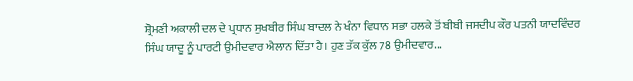ਸ਼੍ਰੋਮਣੀ ਅਕਾਲੀ ਦਲ ਦੇ ਪ੍ਰਧਾਨ ਸੁਖਬੀਰ ਸਿੰਘ ਬਾਦਲ ਨੇ ਖੰਨਾ ਵਿਧਾਨ ਸਭਾ ਹਲਕੇ ਤੋਂ ਬੀਬੀ ਜਸਦੀਪ ਕੌਰ ਪਤਨੀ ਯਾਦਵਿੰਦਰ ਸਿੰਘ ਯਾਦੂ ਨੂੰ ਪਾਰਟੀ ਉਮੀਦਵਾਰ ਐਲਾਨ ਦਿੱਤਾ ਹੈ। ਹੁਣ ਤੱਕ ਕੁੱਲ 78 ਉਮੀਦਵਾਰ...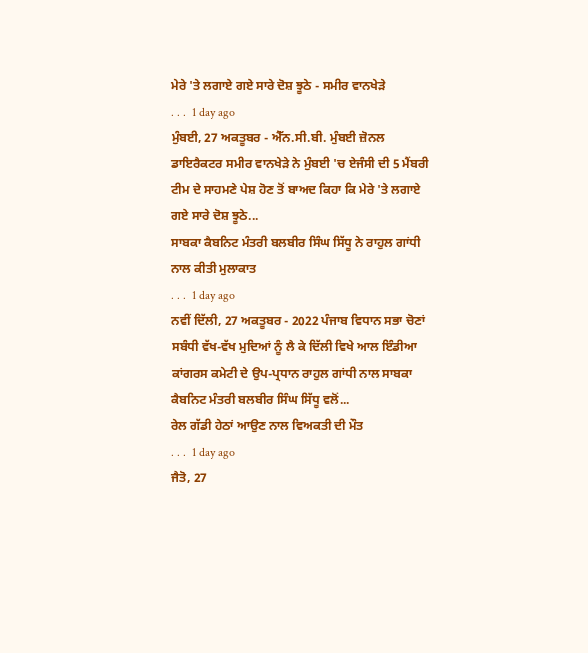ਮੇਰੇ 'ਤੇ ਲਗਾਏ ਗਏ ਸਾਰੇ ਦੋਸ਼ ਝੂਠੇ - ਸਮੀਰ ਵਾਨਖੇੜੇ
. . .  1 day ago
ਮੁੰਬਈ, 27 ਅਕਤੂਬਰ - ਐੱਨ.ਸੀ.ਬੀ. ਮੁੰਬਈ ਜ਼ੋਨਲ ਡਾਇਰੈਕਟਰ ਸਮੀਰ ਵਾਨਖੇੜੇ ਨੇ ਮੁੰਬਈ 'ਚ ਏਜੰਸੀ ਦੀ 5 ਮੈਂਬਰੀ ਟੀਮ ਦੇ ਸਾਹਮਣੇ ਪੇਸ਼ ਹੋਣ ਤੋਂ ਬਾਅਦ ਕਿਹਾ ਕਿ ਮੇਰੇ 'ਤੇ ਲਗਾਏ ਗਏ ਸਾਰੇ ਦੋਸ਼ ਝੂਠੇ...
ਸਾਬਕਾ ਕੈਬਨਿਟ ਮੰਤਰੀ ਬਲਬੀਰ ਸਿੰਘ ਸਿੱਧੂ ਨੇ ਰਾਹੁਲ ਗਾਂਧੀ ਨਾਲ ਕੀਤੀ ਮੁਲਾਕਾਤ
. . .  1 day ago
ਨਵੀਂ ਦਿੱਲੀ, 27 ਅਕਤੂਬਰ - 2022 ਪੰਜਾਬ ਵਿਧਾਨ ਸਭਾ ਚੋਣਾਂ ਸਬੰਧੀ ਵੱਖ-ਵੱਖ ਮੁਦਿਆਂ ਨੂੰ ਲੈ ਕੇ ਦਿੱਲੀ ਵਿਖੇ ਆਲ ਇੰਡੀਆ ਕਾਂਗਰਸ ਕਮੇਟੀ ਦੇ ਉਪ-ਪ੍ਰਧਾਨ ਰਾਹੁਲ ਗਾਂਧੀ ਨਾਲ ਸਾਬਕਾ ਕੈਬਨਿਟ ਮੰਤਰੀ ਬਲਬੀਰ ਸਿੰਘ ਸਿੱਧੂ ਵਲੋਂ...
ਰੇਲ ਗੱਡੀ ਹੇਠਾਂ ਆਉਣ ਨਾਲ ਵਿਅਕਤੀ ਦੀ ਮੌਤ
. . .  1 day ago
ਜੈਤੋ, 27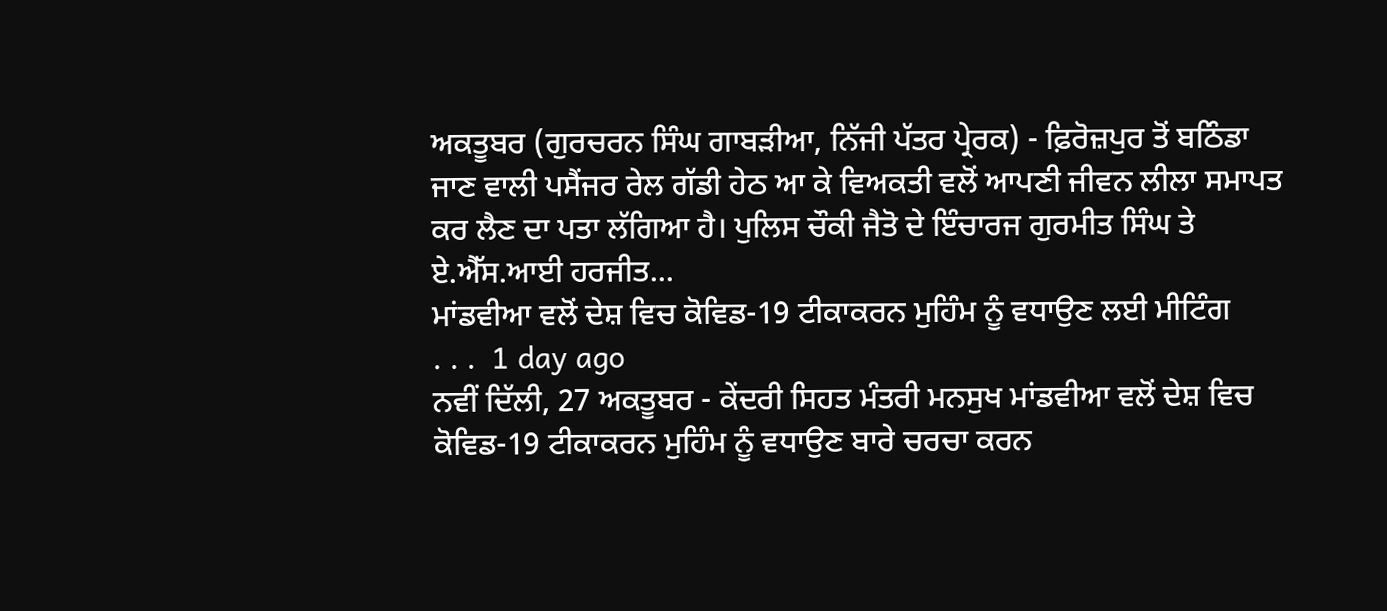ਅਕਤੂਬਰ (ਗੁਰਚਰਨ ਸਿੰਘ ਗਾਬੜੀਆ, ਨਿੱਜੀ ਪੱਤਰ ਪ੍ਰੇਰਕ) - ਫ਼ਿਰੋਜ਼ਪੁਰ ਤੋਂ ਬਠਿੰਡਾ ਜਾਣ ਵਾਲੀ ਪਸੈਂਜਰ ਰੇਲ ਗੱਡੀ ਹੇਠ ਆ ਕੇ ਵਿਅਕਤੀ ਵਲੋਂ ਆਪਣੀ ਜੀਵਨ ਲੀਲਾ ਸਮਾਪਤ ਕਰ ਲੈਣ ਦਾ ਪਤਾ ਲੱਗਿਆ ਹੈ। ਪੁਲਿਸ ਚੌਕੀ ਜੈਤੋ ਦੇ ਇੰਚਾਰਜ ਗੁਰਮੀਤ ਸਿੰਘ ਤੇ ਏ.ਐੱਸ.ਆਈ ਹਰਜੀਤ...
ਮਾਂਡਵੀਆ ਵਲੋਂ ਦੇਸ਼ ਵਿਚ ਕੋਵਿਡ-19 ਟੀਕਾਕਰਨ ਮੁਹਿੰਮ ਨੂੰ ਵਧਾਉਣ ਲਈ ਮੀਟਿੰਗ
. . .  1 day ago
ਨਵੀਂ ਦਿੱਲੀ, 27 ਅਕਤੂਬਰ - ਕੇਂਦਰੀ ਸਿਹਤ ਮੰਤਰੀ ਮਨਸੁਖ ਮਾਂਡਵੀਆ ਵਲੋਂ ਦੇਸ਼ ਵਿਚ ਕੋਵਿਡ-19 ਟੀਕਾਕਰਨ ਮੁਹਿੰਮ ਨੂੰ ਵਧਾਉਣ ਬਾਰੇ ਚਰਚਾ ਕਰਨ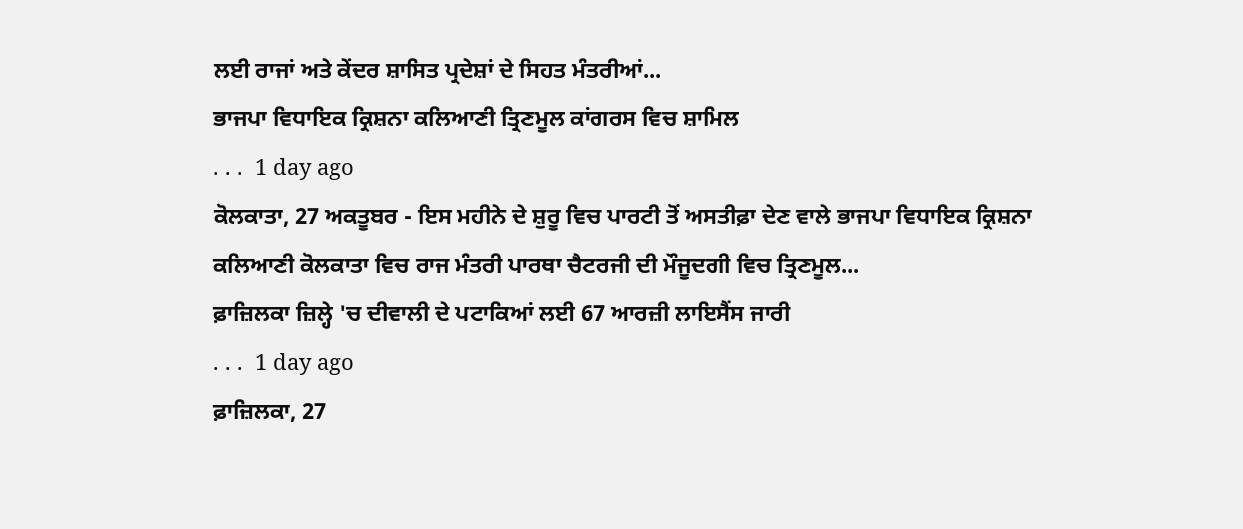ਲਈ ਰਾਜਾਂ ਅਤੇ ਕੇਂਦਰ ਸ਼ਾਸਿਤ ਪ੍ਰਦੇਸ਼ਾਂ ਦੇ ਸਿਹਤ ਮੰਤਰੀਆਂ...
ਭਾਜਪਾ ਵਿਧਾਇਕ ਕ੍ਰਿਸ਼ਨਾ ਕਲਿਆਣੀ ਤ੍ਰਿਣਮੂਲ ਕਾਂਗਰਸ ਵਿਚ ਸ਼ਾਮਿਲ
. . .  1 day ago
ਕੋਲਕਾਤਾ, 27 ਅਕਤੂਬਰ - ਇਸ ਮਹੀਨੇ ਦੇ ਸ਼ੁਰੂ ਵਿਚ ਪਾਰਟੀ ਤੋਂ ਅਸਤੀਫ਼ਾ ਦੇਣ ਵਾਲੇ ਭਾਜਪਾ ਵਿਧਾਇਕ ਕ੍ਰਿਸ਼ਨਾ ਕਲਿਆਣੀ ਕੋਲਕਾਤਾ ਵਿਚ ਰਾਜ ਮੰਤਰੀ ਪਾਰਥਾ ਚੈਟਰਜੀ ਦੀ ਮੌਜੂਦਗੀ ਵਿਚ ਤ੍ਰਿਣਮੂਲ...
ਫ਼ਾਜ਼ਿਲਕਾ ਜ਼ਿਲ੍ਹੇ 'ਚ ਦੀਵਾਲੀ ਦੇ ਪਟਾਕਿਆਂ ਲਈ 67 ਆਰਜ਼ੀ ਲਾਇਸੈਂਸ ਜਾਰੀ
. . .  1 day ago
ਫ਼ਾਜ਼ਿਲਕਾ, 27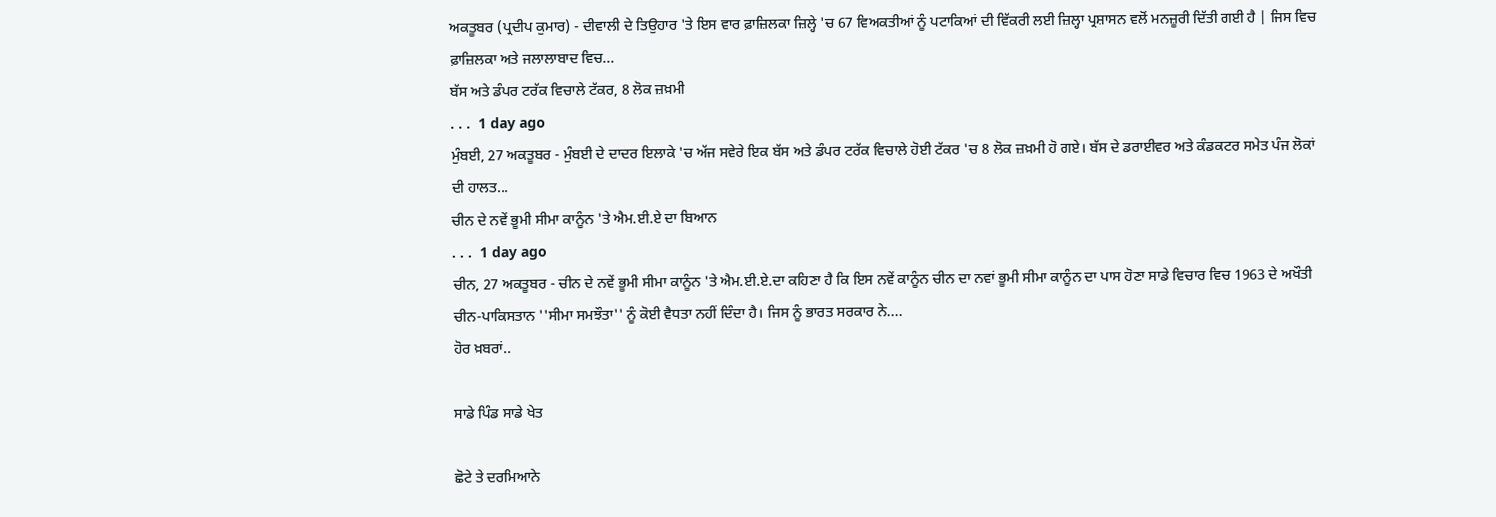ਅਕਤੂਬਰ (ਪ੍ਰਦੀਪ ਕੁਮਾਰ) - ਦੀਵਾਲੀ ਦੇ ਤਿਉਹਾਰ 'ਤੇ ਇਸ ਵਾਰ ਫ਼ਾਜ਼ਿਲਕਾ ਜ਼ਿਲ੍ਹੇ 'ਚ 67 ਵਿਅਕਤੀਆਂ ਨੂੰ ਪਟਾਕਿਆਂ ਦੀ ਵਿੱਕਰੀ ਲਈ ਜ਼ਿਲ੍ਹਾ ਪ੍ਰਸ਼ਾਸਨ ਵਲੋਂ ਮਨਜ਼ੂਰੀ ਦਿੱਤੀ ਗਈ ਹੈ | ਜਿਸ ਵਿਚ ਫ਼ਾਜ਼ਿਲਕਾ ਅਤੇ ਜਲਾਲਾਬਾਦ ਵਿਚ...
ਬੱਸ ਅਤੇ ਡੰਪਰ ਟਰੱਕ ਵਿਚਾਲੇ ਟੱਕਰ, 8 ਲੋਕ ਜ਼ਖ਼ਮੀ
. . .  1 day ago
ਮੁੰਬਈ, 27 ਅਕਤੂਬਰ - ਮੁੰਬਈ ਦੇ ਦਾਦਰ ਇਲਾਕੇ 'ਚ ਅੱਜ ਸਵੇਰੇ ਇਕ ਬੱਸ ਅਤੇ ਡੰਪਰ ਟਰੱਕ ਵਿਚਾਲੇ ਹੋਈ ਟੱਕਰ 'ਚ 8 ਲੋਕ ਜ਼ਖ਼ਮੀ ਹੋ ਗਏ। ਬੱਸ ਦੇ ਡਰਾਈਵਰ ਅਤੇ ਕੰਡਕਟਰ ਸਮੇਤ ਪੰਜ ਲੋਕਾਂ ਦੀ ਹਾਲਤ...
ਚੀਨ ਦੇ ਨਵੇਂ ਭੂਮੀ ਸੀਮਾ ਕਾਨੂੰਨ 'ਤੇ ਐਮ.ਈ.ਏ ਦਾ ਬਿਆਨ
. . .  1 day ago
ਚੀਨ, 27 ਅਕਤੂਬਰ - ਚੀਨ ਦੇ ਨਵੇਂ ਭੂਮੀ ਸੀਮਾ ਕਾਨੂੰਨ 'ਤੇ ਐਮ.ਈ.ਏ.ਦਾ ਕਹਿਣਾ ਹੈ ਕਿ ਇਸ ਨਵੇਂ ਕਾਨੂੰਨ ਚੀਨ ਦਾ ਨਵਾਂ ਭੂਮੀ ਸੀਮਾ ਕਾਨੂੰਨ ਦਾ ਪਾਸ ਹੋਣਾ ਸਾਡੇ ਵਿਚਾਰ ਵਿਚ 1963 ਦੇ ਅਖੌਤੀ ਚੀਨ-ਪਾਕਿਸਤਾਨ ''ਸੀਮਾ ਸਮਝੌਤਾ'' ਨੂੰ ਕੋਈ ਵੈਧਤਾ ਨਹੀਂ ਦਿੰਦਾ ਹੈ। ਜਿਸ ਨੂੰ ਭਾਰਤ ਸਰਕਾਰ ਨੇ....
ਹੋਰ ਖ਼ਬਰਾਂ..

ਸਾਡੇ ਪਿੰਡ ਸਾਡੇ ਖੇਤ

ਛੋਟੇ ਤੇ ਦਰਮਿਆਨੇ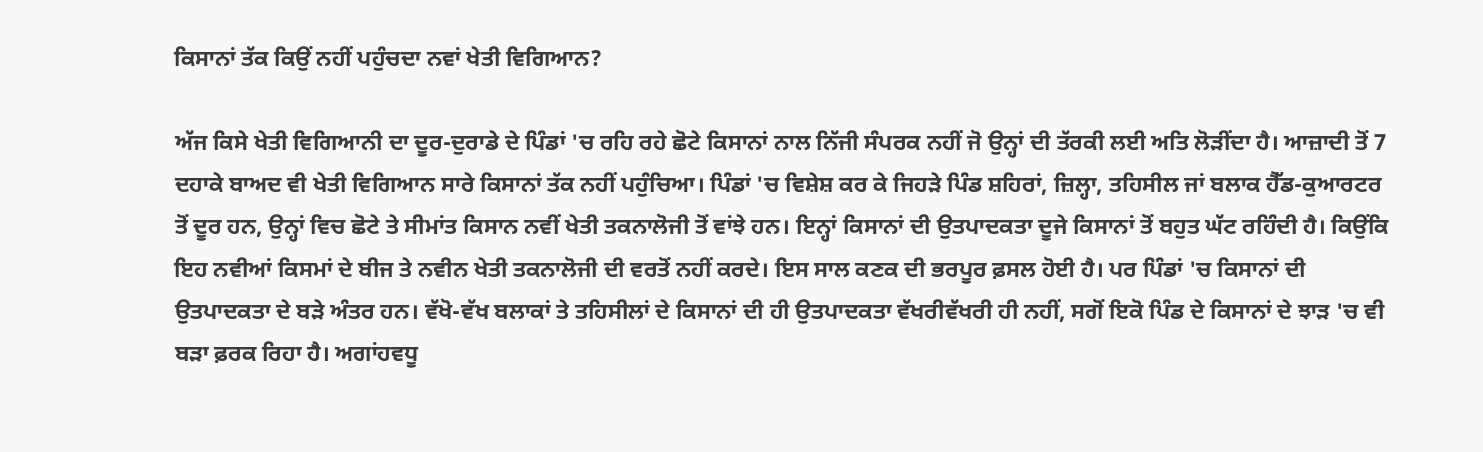ਕਿਸਾਨਾਂ ਤੱਕ ਕਿਉਂ ਨਹੀਂ ਪਹੁੰਚਦਾ ਨਵਾਂ ਖੇਤੀ ਵਿਗਿਆਨ?

ਅੱਜ ਕਿਸੇ ਖੇਤੀ ਵਿਗਿਆਨੀ ਦਾ ਦੂਰ-ਦੁਰਾਡੇ ਦੇ ਪਿੰਡਾਂ 'ਚ ਰਹਿ ਰਹੇ ਛੋਟੇ ਕਿਸਾਨਾਂ ਨਾਲ ਨਿੱਜੀ ਸੰਪਰਕ ਨਹੀਂ ਜੋ ਉਨ੍ਹਾਂ ਦੀ ਤੱਰਕੀ ਲਈ ਅਤਿ ਲੋੜੀਂਦਾ ਹੈ। ਆਜ਼ਾਦੀ ਤੋਂ 7 ਦਹਾਕੇ ਬਾਅਦ ਵੀ ਖੇਤੀ ਵਿਗਿਆਨ ਸਾਰੇ ਕਿਸਾਨਾਂ ਤੱਕ ਨਹੀਂ ਪਹੁੰਚਿਆ। ਪਿੰਡਾਂ 'ਚ ਵਿਸ਼ੇਸ਼ ਕਰ ਕੇ ਜਿਹੜੇ ਪਿੰਡ ਸ਼ਹਿਰਾਂ, ਜ਼ਿਲ੍ਹਾ, ਤਹਿਸੀਲ ਜਾਂ ਬਲਾਕ ਹੈੱਡ-ਕੁਆਰਟਰ ਤੋਂ ਦੂਰ ਹਨ, ਉਨ੍ਹਾਂ ਵਿਚ ਛੋਟੇ ਤੇ ਸੀਮਾਂਤ ਕਿਸਾਨ ਨਵੀਂ ਖੇਤੀ ਤਕਨਾਲੋਜੀ ਤੋਂ ਵਾਂਝੇ ਹਨ। ਇਨ੍ਹਾਂ ਕਿਸਾਨਾਂ ਦੀ ਉਤਪਾਦਕਤਾ ਦੂਜੇ ਕਿਸਾਨਾਂ ਤੋਂ ਬਹੁਤ ਘੱਟ ਰਹਿੰਦੀ ਹੈ। ਕਿਉਂਕਿ ਇਹ ਨਵੀਆਂ ਕਿਸਮਾਂ ਦੇ ਬੀਜ ਤੇ ਨਵੀਨ ਖੇਤੀ ਤਕਨਾਲੋਜੀ ਦੀ ਵਰਤੋਂ ਨਹੀਂ ਕਰਦੇ। ਇਸ ਸਾਲ ਕਣਕ ਦੀ ਭਰਪੂਰ ਫ਼ਸਲ ਹੋਈ ਹੈ। ਪਰ ਪਿੰਡਾਂ 'ਚ ਕਿਸਾਨਾਂ ਦੀ ਉਤਪਾਦਕਤਾ ਦੇ ਬੜੇ ਅੰਤਰ ਹਨ। ਵੱਖੋ-ਵੱਖ ਬਲਾਕਾਂ ਤੇ ਤਹਿਸੀਲਾਂ ਦੇ ਕਿਸਾਨਾਂ ਦੀ ਹੀ ਉਤਪਾਦਕਤਾ ਵੱਖਰੀਵੱਖਰੀ ਹੀ ਨਹੀਂ, ਸਗੋਂ ਇਕੋ ਪਿੰਡ ਦੇ ਕਿਸਾਨਾਂ ਦੇ ਝਾੜ 'ਚ ਵੀ ਬੜਾ ਫ਼ਰਕ ਰਿਹਾ ਹੈ। ਅਗਾਂਹਵਧੂ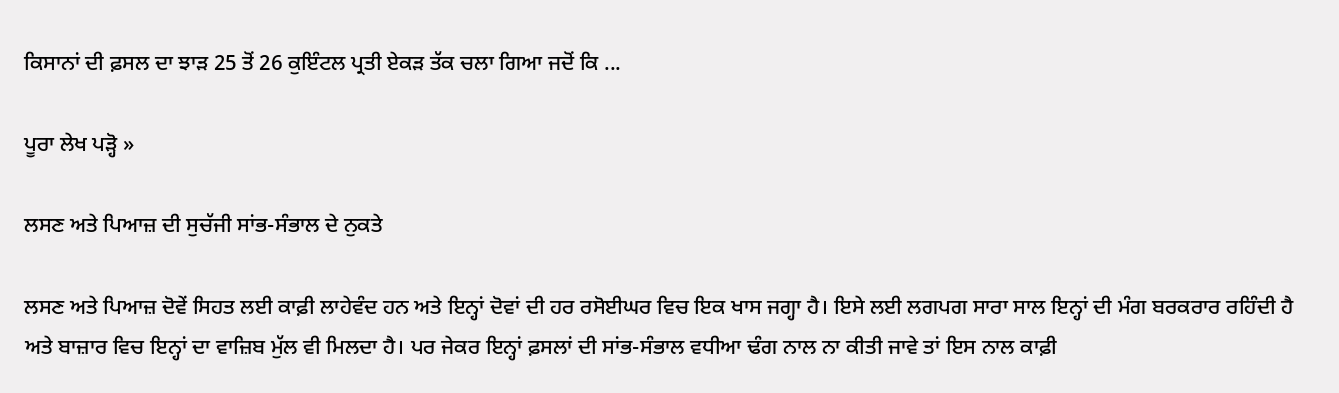ਕਿਸਾਨਾਂ ਦੀ ਫ਼ਸਲ ਦਾ ਝਾੜ 25 ਤੋਂ 26 ਕੁਇੰਟਲ ਪ੍ਰਤੀ ਏਕੜ ਤੱਕ ਚਲਾ ਗਿਆ ਜਦੋਂ ਕਿ ...

ਪੂਰਾ ਲੇਖ ਪੜ੍ਹੋ »

ਲਸਣ ਅਤੇ ਪਿਆਜ਼ ਦੀ ਸੁਚੱਜੀ ਸਾਂਭ-ਸੰਭਾਲ ਦੇ ਨੁਕਤੇ

ਲਸਣ ਅਤੇ ਪਿਆਜ਼ ਦੋਵੇਂ ਸਿਹਤ ਲਈ ਕਾਫ਼ੀ ਲਾਹੇਵੰਦ ਹਨ ਅਤੇ ਇਨ੍ਹਾਂ ਦੋਵਾਂ ਦੀ ਹਰ ਰਸੋਈਘਰ ਵਿਚ ਇਕ ਖਾਸ ਜਗ੍ਹਾ ਹੈ। ਇਸੇ ਲਈ ਲਗਪਗ ਸਾਰਾ ਸਾਲ ਇਨ੍ਹਾਂ ਦੀ ਮੰਗ ਬਰਕਰਾਰ ਰਹਿੰਦੀ ਹੈ ਅਤੇ ਬਾਜ਼ਾਰ ਵਿਚ ਇਨ੍ਹਾਂ ਦਾ ਵਾਜ਼ਿਬ ਮੁੱਲ ਵੀ ਮਿਲਦਾ ਹੈ। ਪਰ ਜੇਕਰ ਇਨ੍ਹਾਂ ਫ਼ਸਲਾਂ ਦੀ ਸਾਂਭ-ਸੰਭਾਲ ਵਧੀਆ ਢੰਗ ਨਾਲ ਨਾ ਕੀਤੀ ਜਾਵੇ ਤਾਂ ਇਸ ਨਾਲ ਕਾਫ਼ੀ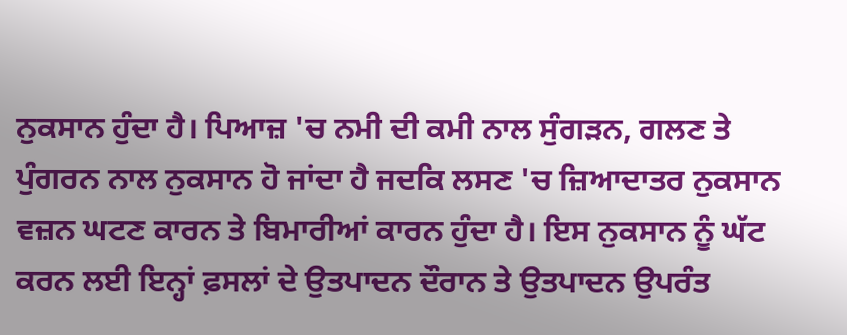ਨੁਕਸਾਨ ਹੁੰਦਾ ਹੈ। ਪਿਆਜ਼ 'ਚ ਨਮੀ ਦੀ ਕਮੀ ਨਾਲ ਸੁੰਗੜਨ, ਗਲਣ ਤੇ ਪੁੰਗਰਨ ਨਾਲ ਨੁਕਸਾਨ ਹੋ ਜਾਂਦਾ ਹੈ ਜਦਕਿ ਲਸਣ 'ਚ ਜ਼ਿਆਦਾਤਰ ਨੁਕਸਾਨ ਵਜ਼ਨ ਘਟਣ ਕਾਰਨ ਤੇ ਬਿਮਾਰੀਆਂ ਕਾਰਨ ਹੁੰਦਾ ਹੈ। ਇਸ ਨੁਕਸਾਨ ਨੂੰ ਘੱਟ ਕਰਨ ਲਈ ਇਨ੍ਹਾਂ ਫ਼ਸਲਾਂ ਦੇ ਉਤਪਾਦਨ ਦੌਰਾਨ ਤੇ ਉਤਪਾਦਨ ਉਪਰੰਤ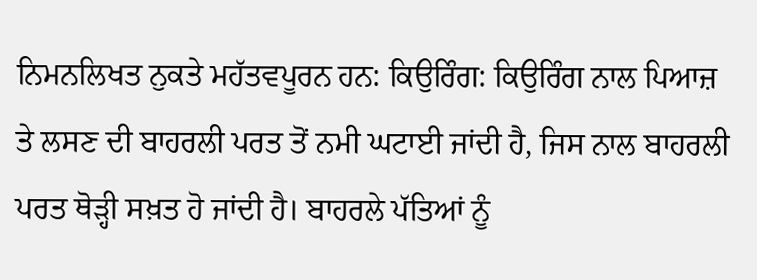ਨਿਮਨਲਿਖਤ ਨੁਕਤੇ ਮਹੱਤਵਪੂਰਨ ਹਨ: ਕਿਉਰਿੰਗ: ਕਿਉਰਿੰਗ ਨਾਲ ਪਿਆਜ਼ ਤੇ ਲਸਣ ਦੀ ਬਾਹਰਲੀ ਪਰਤ ਤੋਂ ਨਮੀ ਘਟਾਈ ਜਾਂਦੀ ਹੈ, ਜਿਸ ਨਾਲ ਬਾਹਰਲੀ ਪਰਤ ਥੋੜ੍ਹੀ ਸਖ਼ਤ ਹੋ ਜਾਂਦੀ ਹੈ। ਬਾਹਰਲੇ ਪੱਤਿਆਂ ਨੂੰ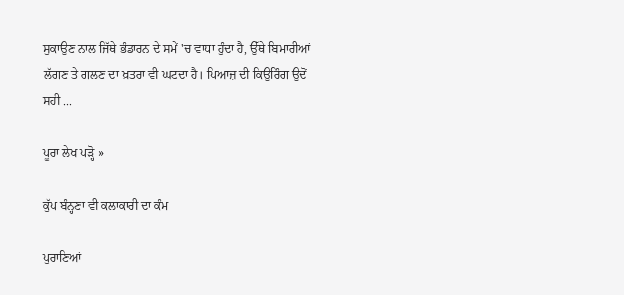ਸੁਕਾਉਣ ਨਾਲ ਜਿੱਥੇ ਭੰਡਾਰਨ ਦੇ ਸਮੇਂ 'ਚ ਵਾਧਾ ਹੁੰਦਾ ਹੈ, ਉੱਥੇ ਬਿਮਾਰੀਆਂ ਲੱਗਣ ਤੇ ਗਲਣ ਦਾ ਖ਼ਤਰਾ ਵੀ ਘਟਦਾ ਹੈ। ਪਿਆਜ਼ ਦੀ ਕਿਉਰਿੰਗ ਉਦੋਂ ਸਹੀ ...

ਪੂਰਾ ਲੇਖ ਪੜ੍ਹੋ »

ਕੁੱਪ ਬੰਨ੍ਹਣਾ ਵੀ ਕਲਾਕਾਰੀ ਦਾ ਕੰਮ

ਪੁਰਾਣਿਆਂ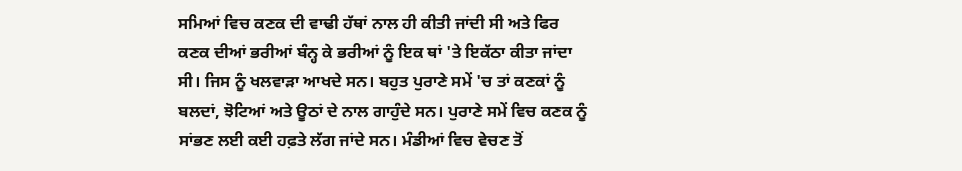ਸਮਿਆਂ ਵਿਚ ਕਣਕ ਦੀ ਵਾਢੀ ਹੱਥਾਂ ਨਾਲ ਹੀ ਕੀਤੀ ਜਾਂਦੀ ਸੀ ਅਤੇ ਫਿਰ ਕਣਕ ਦੀਆਂ ਭਰੀਆਂ ਬੰਨ੍ਹ ਕੇ ਭਰੀਆਂ ਨੂੰ ਇਕ ਥਾਂ 'ਤੇ ਇਕੱਠਾ ਕੀਤਾ ਜਾਂਦਾ ਸੀ। ਜਿਸ ਨੂੰ ਖਲਵਾੜਾ ਆਖਦੇ ਸਨ। ਬਹੁਤ ਪੁਰਾਣੇ ਸਮੇਂ 'ਚ ਤਾਂ ਕਣਕਾਂ ਨੂੰ ਬਲਦਾਂ, ਝੋਟਿਆਂ ਅਤੇ ਊਠਾਂ ਦੇ ਨਾਲ ਗਾਹੁੰਦੇ ਸਨ। ਪੁਰਾਣੇ ਸਮੇਂ ਵਿਚ ਕਣਕ ਨੂੰ ਸਾਂਭਣ ਲਈ ਕਈ ਹਫ਼ਤੇ ਲੱਗ ਜਾਂਦੇ ਸਨ। ਮੰਡੀਆਂ ਵਿਚ ਵੇਚਣ ਤੋਂ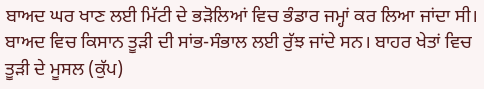ਬਾਅਦ ਘਰ ਖਾਣ ਲਈ ਮਿੱਟੀ ਦੇ ਭੜੋਲਿਆਂ ਵਿਚ ਭੰਡਾਰ ਜਮ੍ਹਾਂ ਕਰ ਲਿਆ ਜਾਂਦਾ ਸੀ। ਬਾਅਦ ਵਿਚ ਕਿਸਾਨ ਤੂੜੀ ਦੀ ਸਾਂਭ-ਸੰਭਾਲ ਲਈ ਰੁੱਝ ਜਾਂਦੇ ਸਨ। ਬਾਹਰ ਖੇਤਾਂ ਵਿਚ ਤੂੜੀ ਦੇ ਮੂਸਲ (ਕੁੱਪ)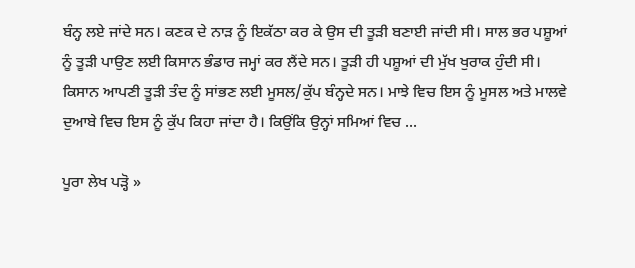ਬੰਨ੍ਹ ਲਏ ਜਾਂਦੇ ਸਨ। ਕਣਕ ਦੇ ਨਾੜ ਨੂੰ ਇਕੱਠਾ ਕਰ ਕੇ ਉਸ ਦੀ ਤੂੜੀ ਬਣਾਈ ਜਾਂਦੀ ਸੀ। ਸਾਲ ਭਰ ਪਸ਼ੂਆਂ ਨੂੰ ਤੂੜੀ ਪਾਉਣ ਲਈ ਕਿਸਾਨ ਭੰਡਾਰ ਜਮ੍ਹਾਂ ਕਰ ਲੈਂਦੇ ਸਨ। ਤੂੜੀ ਹੀ ਪਸ਼ੂਆਂ ਦੀ ਮੁੱਖ ਖੁਰਾਕ ਹੁੰਦੀ ਸੀ। ਕਿਸਾਨ ਆਪਣੀ ਤੂੜੀ ਤੰਦ ਨੂੰ ਸਾਂਭਣ ਲਈ ਮੂਸਲ/ਕੁੱਪ ਬੰਨ੍ਹਦੇ ਸਨ। ਮਾਝੇ ਵਿਚ ਇਸ ਨੂੰ ਮੂਸਲ ਅਤੇ ਮਾਲਵੇ ਦੁਆਬੇ ਵਿਚ ਇਸ ਨੂੰ ਕੁੱਪ ਕਿਹਾ ਜਾਂਦਾ ਹੈ। ਕਿਉਂਕਿ ਉਨ੍ਹਾਂ ਸਮਿਆਂ ਵਿਚ ...

ਪੂਰਾ ਲੇਖ ਪੜ੍ਹੋ »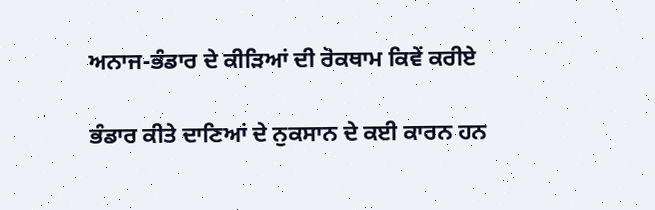ਅਨਾਜ-ਭੰਡਾਰ ਦੇ ਕੀੜਿਆਂ ਦੀ ਰੋਕਥਾਮ ਕਿਵੇਂ ਕਰੀਏ

ਭੰਡਾਰ ਕੀਤੇ ਦਾਣਿਆਂ ਦੇ ਨੁਕਸਾਨ ਦੇ ਕਈ ਕਾਰਨ ਹਨ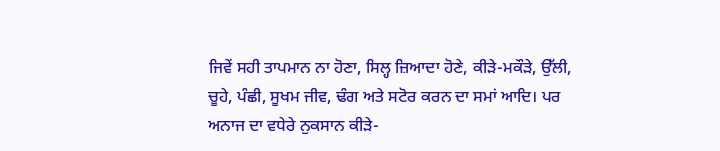ਜਿਵੇਂ ਸਹੀ ਤਾਪਮਾਨ ਨਾ ਹੋਣਾ, ਸਿਲ੍ਹ ਜ਼ਿਆਦਾ ਹੋਣੇ, ਕੀੜੇ-ਮਕੌੜੇ, ਉੱਲੀ, ਚੂਹੇ, ਪੰਛੀ, ਸੂਖਮ ਜੀਵ, ਢੰਗ ਅਤੇ ਸਟੋਰ ਕਰਨ ਦਾ ਸਮਾਂ ਆਦਿ। ਪਰ ਅਨਾਜ ਦਾ ਵਧੇਰੇ ਨੁਕਸਾਨ ਕੀੜੇ-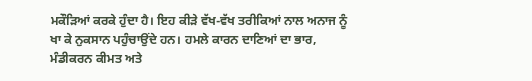ਮਕੌੜਿਆਂ ਕਰਕੇ ਹੁੰਦਾ ਹੈ। ਇਹ ਕੀੜੇ ਵੱਖ-ਵੱਖ ਤਰੀਕਿਆਂ ਨਾਲ ਅਨਾਜ ਨੂੰ ਖਾ ਕੇ ਨੁਕਸਾਨ ਪਹੁੰਚਾਉਂਦੇ ਹਨ। ਹਮਲੇ ਕਾਰਨ ਦਾਣਿਆਂ ਦਾ ਭਾਰ, ਮੰਡੀਕਰਨ ਕੀਮਤ ਅਤੇ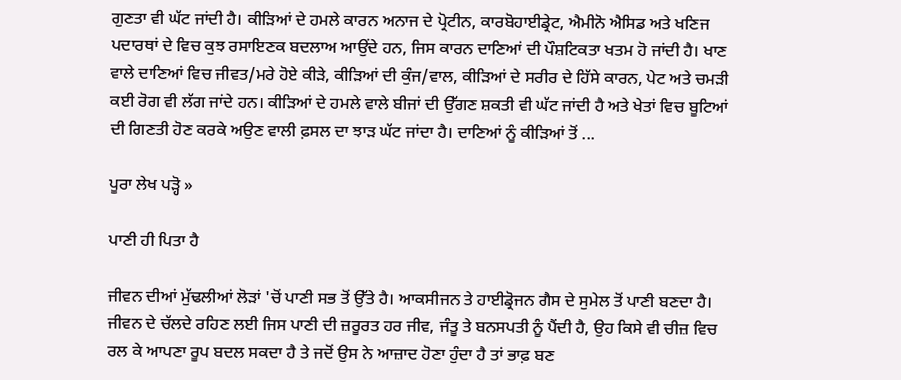ਗੁਣਤਾ ਵੀ ਘੱਟ ਜਾਂਦੀ ਹੈ। ਕੀੜਿਆਂ ਦੇ ਹਮਲੇ ਕਾਰਨ ਅਨਾਜ ਦੇ ਪ੍ਰੋਟੀਨ, ਕਾਰਬੋਹਾਈਡ੍ਰੇਟ, ਐਮੀਨੋ ਐਸਿਡ ਅਤੇ ਖਣਿਜ ਪਦਾਰਥਾਂ ਦੇ ਵਿਚ ਕੁਝ ਰਸਾਇਣਕ ਬਦਲਾਅ ਆਉਂਦੇ ਹਨ, ਜਿਸ ਕਾਰਨ ਦਾਣਿਆਂ ਦੀ ਪੌਸ਼ਟਿਕਤਾ ਖਤਮ ਹੋ ਜਾਂਦੀ ਹੈ। ਖਾਣ ਵਾਲੇ ਦਾਣਿਆਂ ਵਿਚ ਜੀਵਤ/ਮਰੇ ਹੋਏ ਕੀੜੇ, ਕੀੜਿਆਂ ਦੀ ਕੁੰਜ/ਵਾਲ, ਕੀੜਿਆਂ ਦੇ ਸਰੀਰ ਦੇ ਹਿੱਸੇ ਕਾਰਨ, ਪੇਟ ਅਤੇ ਚਮੜੀ ਕਈ ਰੋਗ ਵੀ ਲੱਗ ਜਾਂਦੇ ਹਨ। ਕੀੜਿਆਂ ਦੇ ਹਮਲੇ ਵਾਲੇ ਬੀਜਾਂ ਦੀ ਉੱਗਣ ਸ਼ਕਤੀ ਵੀ ਘੱਟ ਜਾਂਦੀ ਹੈ ਅਤੇ ਖੇਤਾਂ ਵਿਚ ਬੂਟਿਆਂ ਦੀ ਗਿਣਤੀ ਹੋਣ ਕਰਕੇ ਅਉਣ ਵਾਲੀ ਫ਼ਸਲ ਦਾ ਝਾੜ ਘੱਟ ਜਾਂਦਾ ਹੈ। ਦਾਣਿਆਂ ਨੂੰ ਕੀੜਿਆਂ ਤੋਂ ...

ਪੂਰਾ ਲੇਖ ਪੜ੍ਹੋ »

ਪਾਣੀ ਹੀ ਪਿਤਾ ਹੈ

ਜੀਵਨ ਦੀਆਂ ਮੁੱਢਲੀਆਂ ਲੋੜਾਂ 'ਚੋਂ ਪਾਣੀ ਸਭ ਤੋਂ ਉੱਤੇ ਹੈ। ਆਕਸੀਜਨ ਤੇ ਹਾਈਡ੍ਰੋਜਨ ਗੈਸ ਦੇ ਸੁਮੇਲ ਤੋਂ ਪਾਣੀ ਬਣਦਾ ਹੈ। ਜੀਵਨ ਦੇ ਚੱਲਦੇ ਰਹਿਣ ਲਈ ਜਿਸ ਪਾਣੀ ਦੀ ਜ਼ਰੂਰਤ ਹਰ ਜੀਵ, ਜੰਤੂ ਤੇ ਬਨਸਪਤੀ ਨੂੰ ਪੈਂਦੀ ਹੈ, ਉਹ ਕਿਸੇ ਵੀ ਚੀਜ਼ ਵਿਚ ਰਲ ਕੇ ਆਪਣਾ ਰੂਪ ਬਦਲ ਸਕਦਾ ਹੈ ਤੇ ਜਦੋਂ ਉਸ ਨੇ ਆਜ਼ਾਦ ਹੋਣਾ ਹੁੰਦਾ ਹੈ ਤਾਂ ਭਾਫ਼ ਬਣ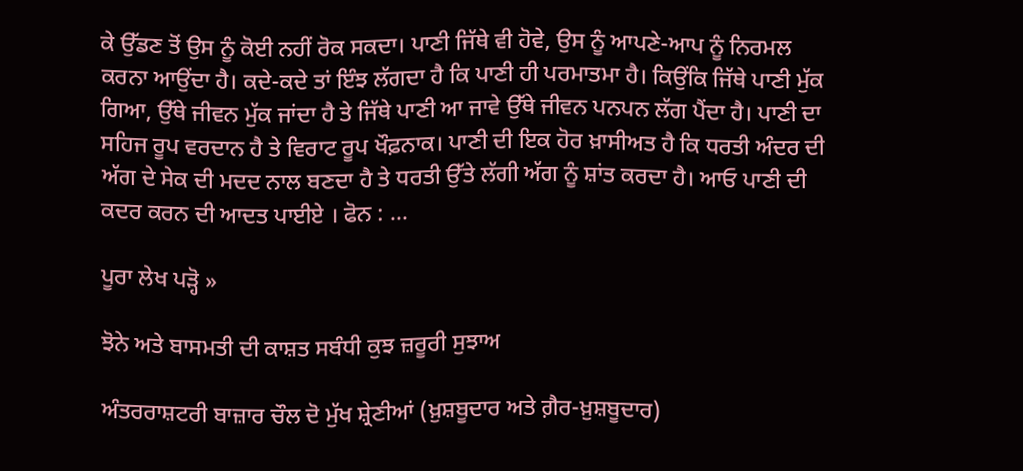ਕੇ ਉੱਡਣ ਤੋਂ ਉਸ ਨੂੰ ਕੋਈ ਨਹੀਂ ਰੋਕ ਸਕਦਾ। ਪਾਣੀ ਜਿੱਥੇ ਵੀ ਹੋਵੇ, ਉਸ ਨੂੰ ਆਪਣੇ-ਆਪ ਨੂੰ ਨਿਰਮਲ ਕਰਨਾ ਆਉਂਦਾ ਹੈ। ਕਦੇ-ਕਦੇ ਤਾਂ ਇੰਝ ਲੱਗਦਾ ਹੈ ਕਿ ਪਾਣੀ ਹੀ ਪਰਮਾਤਮਾ ਹੈ। ਕਿਉਂਕਿ ਜਿੱਥੇ ਪਾਣੀ ਮੁੱਕ ਗਿਆ, ਉੱਥੇ ਜੀਵਨ ਮੁੱਕ ਜਾਂਦਾ ਹੈ ਤੇ ਜਿੱਥੇ ਪਾਣੀ ਆ ਜਾਵੇ ਉੱਥੇ ਜੀਵਨ ਪਨਪਨ ਲੱਗ ਪੈਂਦਾ ਹੈ। ਪਾਣੀ ਦਾ ਸਹਿਜ ਰੂਪ ਵਰਦਾਨ ਹੈ ਤੇ ਵਿਰਾਟ ਰੂਪ ਖੌਫ਼ਨਾਕ। ਪਾਣੀ ਦੀ ਇਕ ਹੋਰ ਖ਼ਾਸੀਅਤ ਹੈ ਕਿ ਧਰਤੀ ਅੰਦਰ ਦੀ ਅੱਗ ਦੇ ਸੇਕ ਦੀ ਮਦਦ ਨਾਲ ਬਣਦਾ ਹੈ ਤੇ ਧਰਤੀ ਉੱਤੇ ਲੱਗੀ ਅੱਗ ਨੂੰ ਸ਼ਾਂਤ ਕਰਦਾ ਹੈ। ਆਓ ਪਾਣੀ ਦੀ ਕਦਰ ਕਰਨ ਦੀ ਆਦਤ ਪਾਈਏ । ਫੋਨ : ...

ਪੂਰਾ ਲੇਖ ਪੜ੍ਹੋ »

ਝੋਨੇ ਅਤੇ ਬਾਸਮਤੀ ਦੀ ਕਾਸ਼ਤ ਸਬੰਧੀ ਕੁਝ ਜ਼ਰੂਰੀ ਸੁਝਾਅ

ਅੰਤਰਰਾਸ਼ਟਰੀ ਬਾਜ਼ਾਰ ਚੌਲ ਦੋ ਮੁੱਖ ਸ਼੍ਰੇਣੀਆਂ (ਖ਼ੁਸ਼ਬੂਦਾਰ ਅਤੇ ਗ਼ੈਰ-ਖ਼ੁਸ਼ਬੂਦਾਰ)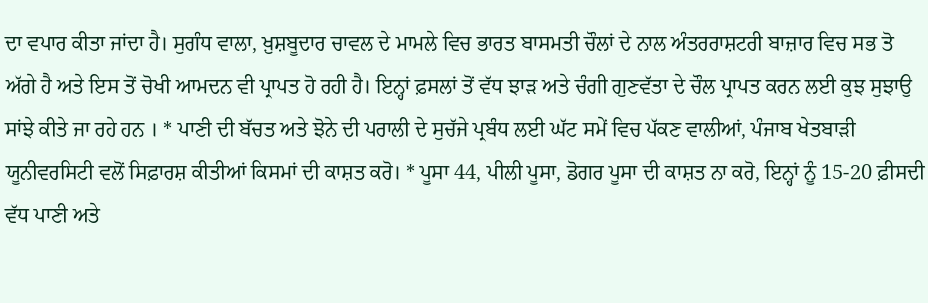ਦਾ ਵਪਾਰ ਕੀਤਾ ਜਾਂਦਾ ਹੈ। ਸੁਗੰਧ ਵਾਲਾ, ਖ਼ੁਸ਼ਬੂਦਾਰ ਚਾਵਲ ਦੇ ਮਾਮਲੇ ਵਿਚ ਭਾਰਤ ਬਾਸਮਤੀ ਚੌਲਾਂ ਦੇ ਨਾਲ ਅੰਤਰਰਾਸ਼ਟਰੀ ਬਾਜ਼ਾਰ ਵਿਚ ਸਭ ਤੋ ਅੱਗੇ ਹੈ ਅਤੇ ਇਸ ਤੋਂ ਚੋਖੀ ਆਮਦਨ ਵੀ ਪ੍ਰਾਪਤ ਹੋ ਰਹੀ ਹੈ। ਇਨ੍ਹਾਂ ਫ਼ਸਲਾਂ ਤੋਂ ਵੱਧ ਝਾੜ ਅਤੇ ਚੰਗੀ ਗੁਣਵੱਤਾ ਦੇ ਚੌਲ ਪ੍ਰਾਪਤ ਕਰਨ ਲਈ ਕੁਝ ਸੁਝਾਉ ਸਾਂਝੇ ਕੀਤੇ ਜਾ ਰਹੇ ਹਨ । * ਪਾਣੀ ਦੀ ਬੱਚਤ ਅਤੇ ਝੋਨੇ ਦੀ ਪਰਾਲੀ ਦੇ ਸੁਚੱਜੇ ਪ੍ਰਬੰਧ ਲਈ ਘੱਟ ਸਮੇਂ ਵਿਚ ਪੱਕਣ ਵਾਲੀਆਂ, ਪੰਜਾਬ ਖੇਤਬਾੜੀ ਯੂਨੀਵਰਸਿਟੀ ਵਲੋਂ ਸਿਫ਼ਾਰਸ਼ ਕੀਤੀਆਂ ਕਿਸਮਾਂ ਦੀ ਕਾਸ਼ਤ ਕਰੋ। * ਪੂਸਾ 44, ਪੀਲੀ ਪੂਸਾ, ਡੋਗਰ ਪੂਸਾ ਦੀ ਕਾਸ਼ਤ ਨਾ ਕਰੋ, ਇਨ੍ਹਾਂ ਨੂੰ 15-20 ਫ਼ੀਸਦੀ ਵੱਧ ਪਾਣੀ ਅਤੇ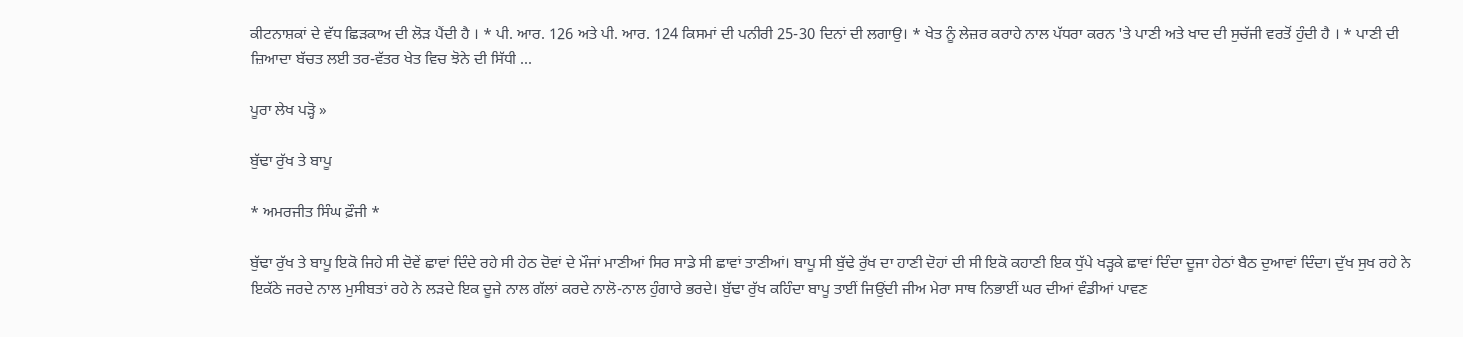ਕੀਟਨਾਸ਼ਕਾਂ ਦੇ ਵੱਧ ਛਿੜਕਾਅ ਦੀ ਲੋੜ ਪੈਂਦੀ ਹੈ । * ਪੀ. ਆਰ. 126 ਅਤੇ ਪੀ. ਆਰ. 124 ਕਿਸਮਾਂ ਦੀ ਪਨੀਰੀ 25-30 ਦਿਨਾਂ ਦੀ ਲਗਾਉ। * ਖੇਤ ਨੂੰ ਲੇਜ਼ਰ ਕਰਾਹੇ ਨਾਲ ਪੱਧਰਾ ਕਰਨ 'ਤੇ ਪਾਣੀ ਅਤੇ ਖਾਦ ਦੀ ਸੁਚੱਜੀ ਵਰਤੋਂ ਹੁੰਦੀ ਹੈ । * ਪਾਣੀ ਦੀ ਜ਼ਿਆਦਾ ਬੱਚਤ ਲਈ ਤਰ-ਵੱਤਰ ਖੇਤ ਵਿਚ ਝੋਨੇ ਦੀ ਸਿੱਧੀ ...

ਪੂਰਾ ਲੇਖ ਪੜ੍ਹੋ »

ਬੁੱਢਾ ਰੁੱਖ ਤੇ ਬਾਪੂ

* ਅਮਰਜੀਤ ਸਿੰਘ ਫ਼ੌਜੀ *

ਬੁੱਢਾ ਰੁੱਖ ਤੇ ਬਾਪੂ ਇਕੋ ਜਿਹੇ ਸੀ ਦੋਵੇਂ ਛਾਵਾਂ ਦਿੰਦੇ ਰਹੇ ਸੀ ਹੇਠ ਦੋਵਾਂ ਦੇ ਮੌਜਾਂ ਮਾਣੀਆਂ ਸਿਰ ਸਾਡੇ ਸੀ ਛਾਵਾਂ ਤਾਣੀਆਂ। ਬਾਪੂ ਸੀ ਬੁੱਢੇ ਰੁੱਖ ਦਾ ਹਾਣੀ ਦੋਹਾਂ ਦੀ ਸੀ ਇਕੋ ਕਹਾਣੀ ਇਕ ਧੁੱਪੇ ਖੜ੍ਹਕੇ ਛਾਵਾਂ ਦਿੰਦਾ ਦੂਜਾ ਹੇਠਾਂ ਬੈਠ ਦੁਆਵਾਂ ਦਿੰਦਾ। ਦੁੱਖ ਸੁਖ ਰਹੇ ਨੇ ਇਕੱਠੇ ਜਰਦੇ ਨਾਲ ਮੁਸੀਬਤਾਂ ਰਹੇ ਨੇ ਲੜਦੇ ਇਕ ਦੂਜੇ ਨਾਲ ਗੱਲਾਂ ਕਰਦੇ ਨਾਲੋ-ਨਾਲ ਹੁੰਗਾਰੇ ਭਰਦੇ। ਬੁੱਢਾ ਰੁੱਖ ਕਹਿੰਦਾ ਬਾਪੂ ਤਾਈਂ ਜਿਉਂਦੀ ਜੀਅ ਮੇਰਾ ਸਾਥ ਨਿਭਾਈਂ ਘਰ ਦੀਆਂ ਵੰਡੀਆਂ ਪਾਵਣ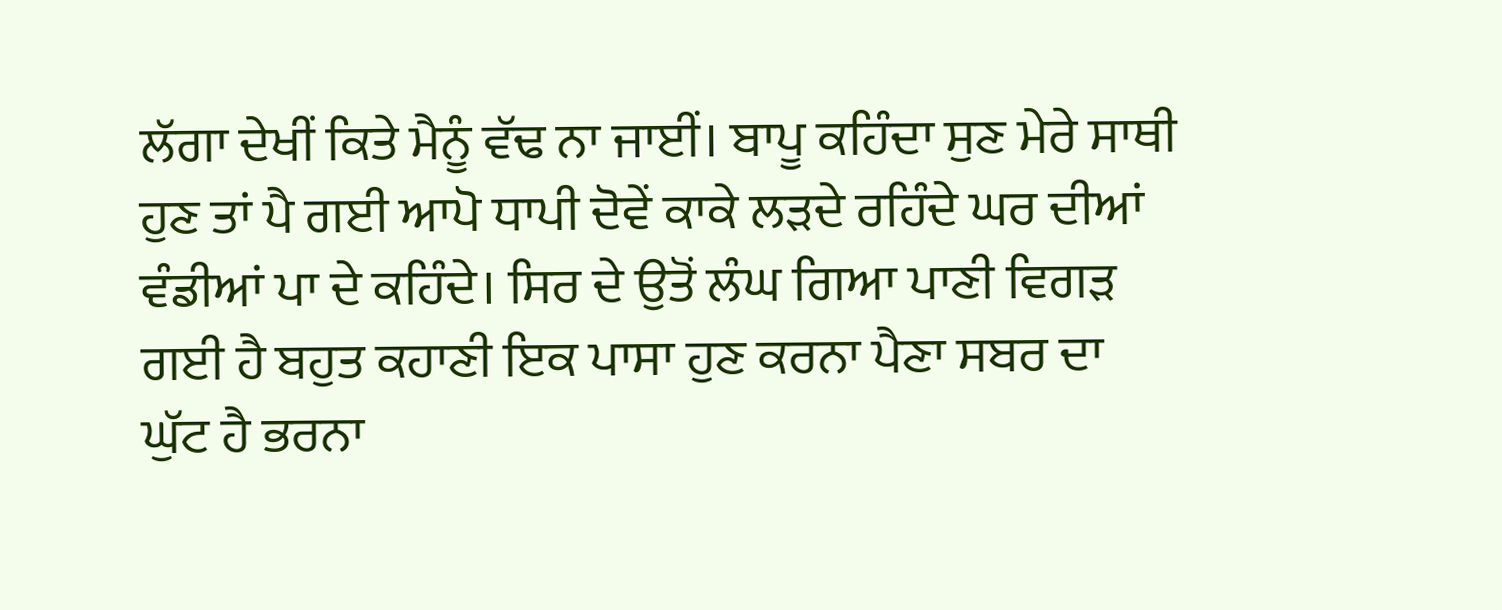ਲੱਗਾ ਦੇਖੀਂ ਕਿਤੇ ਮੈਨੂੰ ਵੱਢ ਨਾ ਜਾਈਂ। ਬਾਪੂ ਕਹਿੰਦਾ ਸੁਣ ਮੇਰੇ ਸਾਥੀ ਹੁਣ ਤਾਂ ਪੈ ਗਈ ਆਪੋ ਧਾਪੀ ਦੋਵੇਂ ਕਾਕੇ ਲੜਦੇ ਰਹਿੰਦੇ ਘਰ ਦੀਆਂ ਵੰਡੀਆਂ ਪਾ ਦੇ ਕਹਿੰਦੇ। ਸਿਰ ਦੇ ਉਤੋਂ ਲੰਘ ਗਿਆ ਪਾਣੀ ਵਿਗੜ ਗਈ ਹੈ ਬਹੁਤ ਕਹਾਣੀ ਇਕ ਪਾਸਾ ਹੁਣ ਕਰਨਾ ਪੈਣਾ ਸਬਰ ਦਾ ਘੁੱਟ ਹੈ ਭਰਨਾ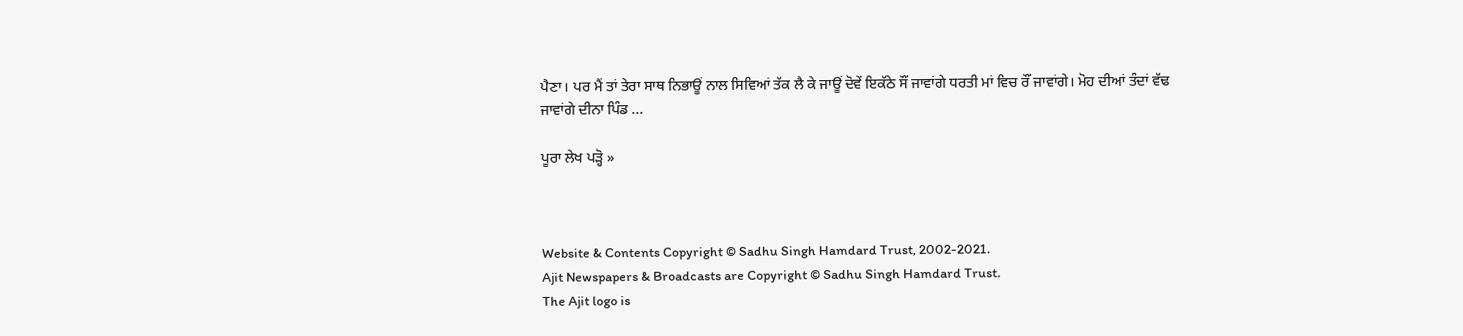ਪੈਣਾ। ਪਰ ਮੈਂ ਤਾਂ ਤੇਰਾ ਸਾਥ ਨਿਭਾਊਂ ਨਾਲ ਸਿਵਿਆਂ ਤੱਕ ਲੈ ਕੇ ਜਾਊਂ ਦੋਵੇਂ ਇਕੱਠੇ ਸੌਂ ਜਾਵਾਂਗੇ ਧਰਤੀ ਮਾਂ ਵਿਚ ਰੌਂ ਜਾਵਾਂਗੇ। ਮੋਹ ਦੀਆਂ ਤੰਦਾਂ ਵੱਢ ਜਾਵਾਂਗੇ ਦੀਨਾ ਪਿੰਡ ...

ਪੂਰਾ ਲੇਖ ਪੜ੍ਹੋ »



Website & Contents Copyright © Sadhu Singh Hamdard Trust, 2002-2021.
Ajit Newspapers & Broadcasts are Copyright © Sadhu Singh Hamdard Trust.
The Ajit logo is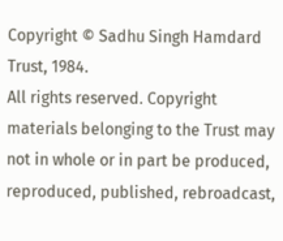Copyright © Sadhu Singh Hamdard Trust, 1984.
All rights reserved. Copyright materials belonging to the Trust may not in whole or in part be produced, reproduced, published, rebroadcast,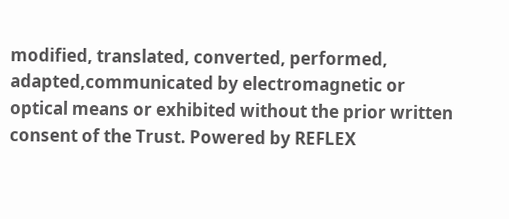modified, translated, converted, performed, adapted,communicated by electromagnetic or optical means or exhibited without the prior written consent of the Trust. Powered by REFLEX